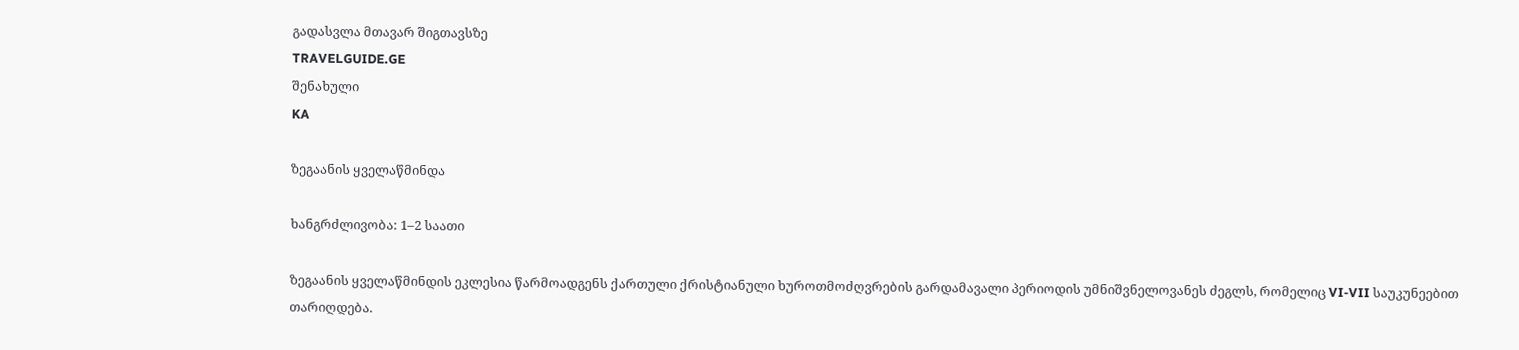გადასვლა მთავარ შიგთავსზე
TRAVELGUIDE.GE
შენახული
KA

ზეგაანის ყველაწმინდა

ხანგრძლივობა: 1–2 საათი

ზეგაანის ყველაწმინდის ეკლესია წარმოადგენს ქართული ქრისტიანული ხუროთმოძღვრების გარდამავალი პერიოდის უმნიშვნელოვანეს ძეგლს, რომელიც VI-VII საუკუნეებით თარიღდება.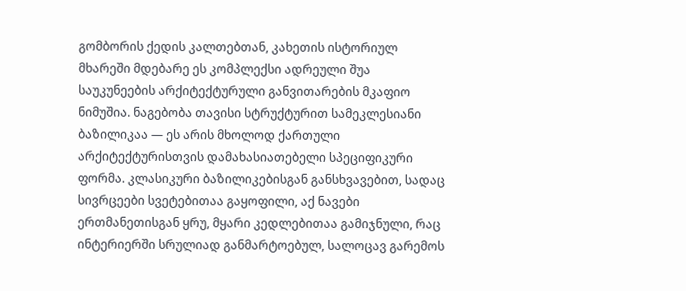გომბორის ქედის კალთებთან, კახეთის ისტორიულ მხარეში მდებარე ეს კომპლექსი ადრეული შუა საუკუნეების არქიტექტურული განვითარების მკაფიო ნიმუშია. ნაგებობა თავისი სტრუქტურით სამეკლესიანი ბაზილიკაა — ეს არის მხოლოდ ქართული არქიტექტურისთვის დამახასიათებელი სპეციფიკური ფორმა. კლასიკური ბაზილიკებისგან განსხვავებით, სადაც სივრცეები სვეტებითაა გაყოფილი, აქ ნავები ერთმანეთისგან ყრუ, მყარი კედლებითაა გამიჯნული, რაც ინტერიერში სრულიად განმარტოებულ, სალოცავ გარემოს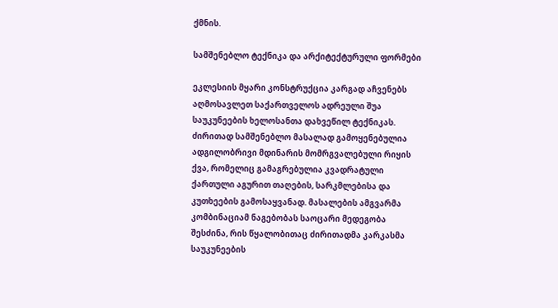ქმნის.

სამშენებლო ტექნიკა და არქიტექტურული ფორმები

ეკლესიის მყარი კონსტრუქცია კარგად აჩვენებს აღმოსავლეთ საქართველოს ადრეული შუა საუკუნეების ხელოსანთა დახვეწილ ტექნიკას. ძირითად სამშენებლო მასალად გამოყენებულია ადგილობრივი მდინარის მომრგვალებული რიყის ქვა, რომელიც გამაგრებულია კვადრატული ქართული აგურით თაღების, სარკმლებისა და კუთხეების გამოსაყვანად. მასალების ამგვარმა კომბინაციამ ნაგებობას საოცარი მედეგობა შესძინა, რის წყალობითაც ძირითადმა კარკასმა საუკუნეების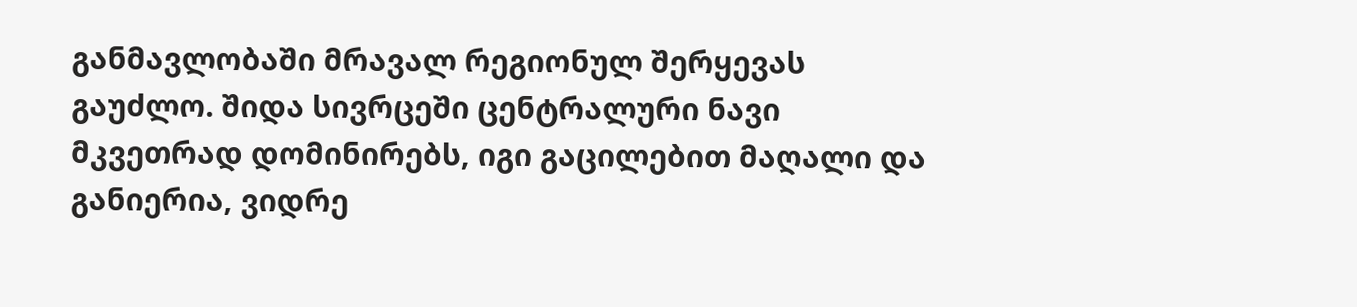განმავლობაში მრავალ რეგიონულ შერყევას გაუძლო. შიდა სივრცეში ცენტრალური ნავი მკვეთრად დომინირებს, იგი გაცილებით მაღალი და განიერია, ვიდრე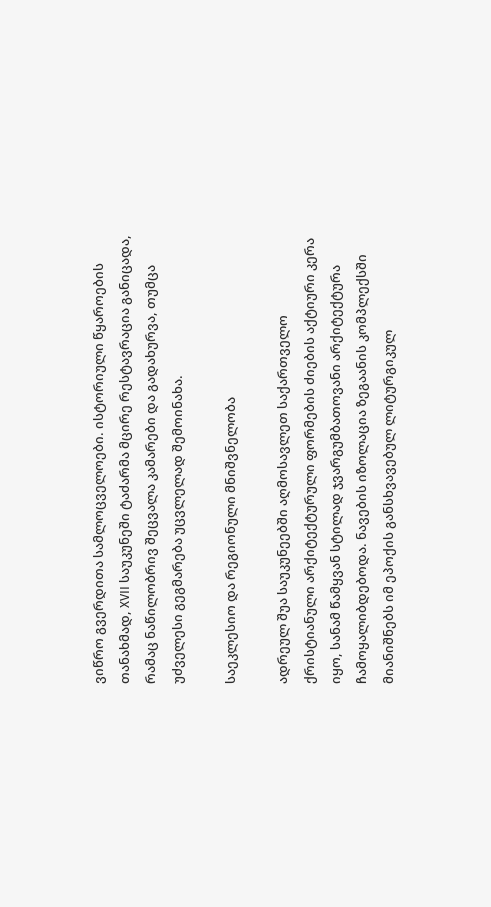ვიწრო გვერდითა სამლოცველოები. ისტორიული წყაროების თანახმად, XVII საუკუნეში ტაძარმა მცირე რესტავრაცია განიცადა, რამაც ნაწილობრივ შეცვალა კამარები და გადახურვა, თუმცა უძველესი გეგმარება უცვლელად შემოინახა.

საეკლესიო და რეგიონული მნიშვნელობა

ადრეულ შუა საუკუნეებში აღმოსავლეთ საქართველო ქრისტიანული არქიტექტურული ფორმების ძიების აქტიური კერა იყო, სანამ წამყვან სტილად ჯვარგუმბათოვანი არქიტექტურა ჩამოყალიბდებოდა. ნავების იზოლაცია ზეგაანის კომპლექსში მიანიშნებს იმ ეპოქის განსხვავებულ ლიტურგიკულ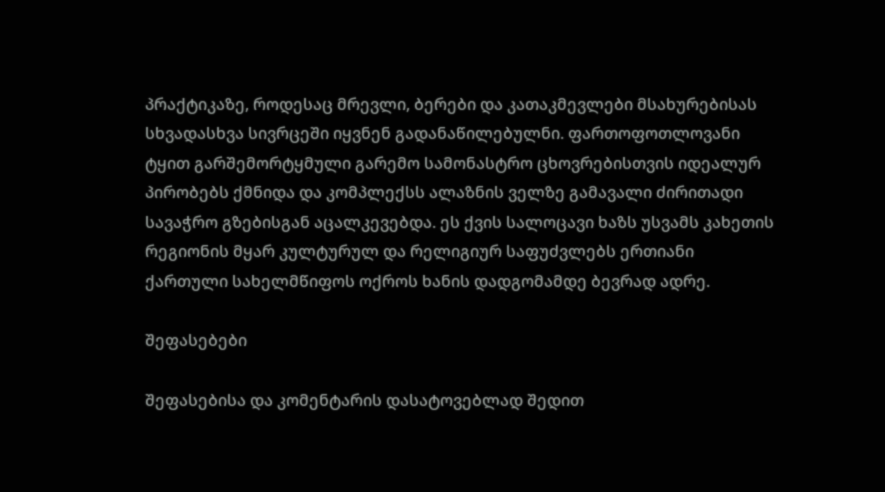პრაქტიკაზე, როდესაც მრევლი, ბერები და კათაკმევლები მსახურებისას სხვადასხვა სივრცეში იყვნენ გადანაწილებულნი. ფართოფოთლოვანი ტყით გარშემორტყმული გარემო სამონასტრო ცხოვრებისთვის იდეალურ პირობებს ქმნიდა და კომპლექსს ალაზნის ველზე გამავალი ძირითადი სავაჭრო გზებისგან აცალკევებდა. ეს ქვის სალოცავი ხაზს უსვამს კახეთის რეგიონის მყარ კულტურულ და რელიგიურ საფუძვლებს ერთიანი ქართული სახელმწიფოს ოქროს ხანის დადგომამდე ბევრად ადრე.

შეფასებები

შეფასებისა და კომენტარის დასატოვებლად შედით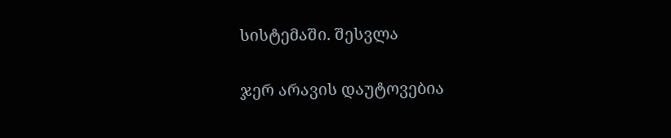სისტემაში. შესვლა

ჯერ არავის დაუტოვებია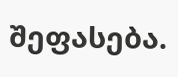შეფასება.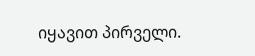იყავით პირველი.